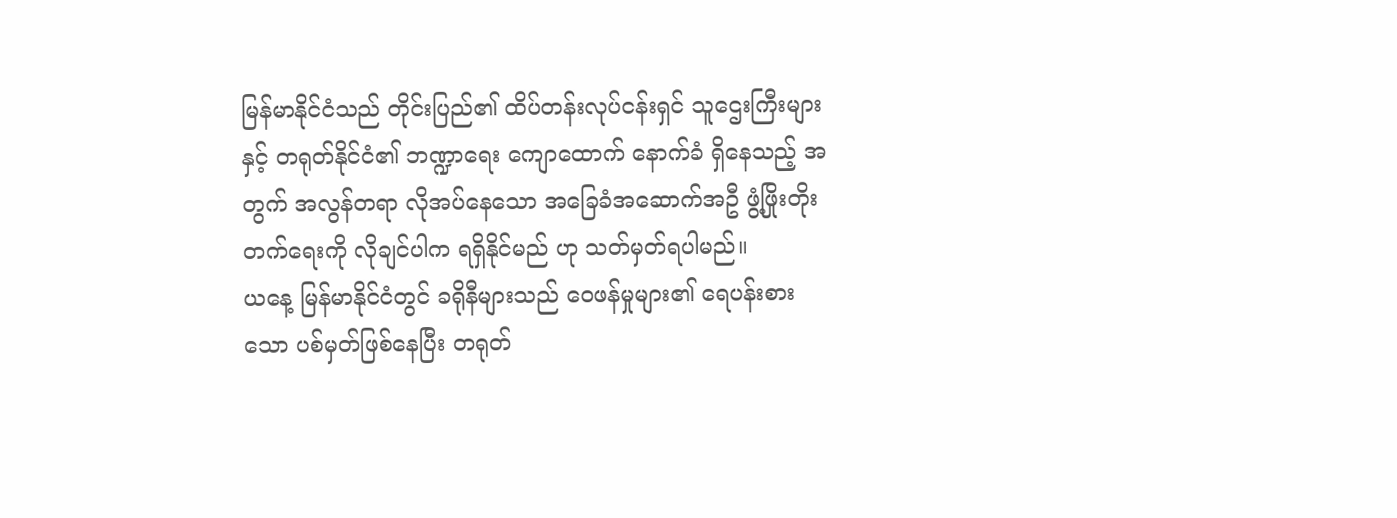မြန်မာနိုင်ငံသည် တိုင်းပြည်၏ ထိပ်တန်းလုပ်ငန်းရှင် သူဌေးကြီးများနှင့် တရုတ်နိုင်ငံ၏ ဘဏ္ဍာရေး ကျောထောက် နောက်ခံ ရှိနေသည့် အတွက် အလွန်တရာ လိုအပ်နေသော အခြေခံအဆောက်အဦ ဖွံ့ဖြိုးတိုးတက်ရေးကို လိုချင်ပါက ရရှိနိုင်မည် ဟု သတ်မှတ်ရပါမည်။
ယနေ့ မြန်မာနိုင်ငံတွင် ခရိုနီများသည် ဝေဖန်မှုများ၏ ရေပန်းစားသော ပစ်မှတ်ဖြစ်နေပြီး တရုတ်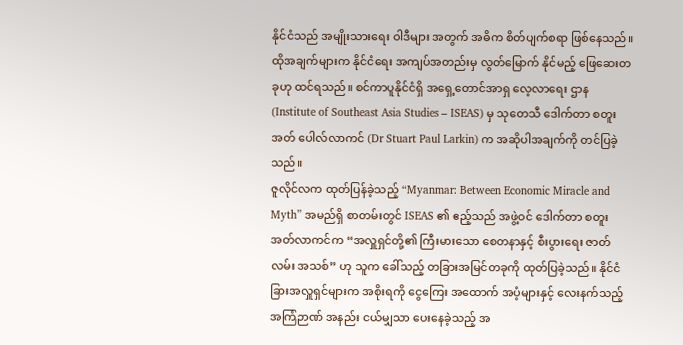နိုင်ငံသည် အမျိုးသားရေး ဝါဒီများ အတွက် အဓိက စိတ်ပျက်စရာ ဖြစ်နေသည်။ ထိုအချက်များက နိုင်ငံရေး အကျပ်အတည်းမှ လွတ်မြောက် နိုင်မည့် ဖြေဆေးတခုဟု ထင်ရသည်။ စင်ကာပူနိုင်ငံရှိ အရှေ့တောင်အာရှ လေ့လာရေး ဌာန (Institute of Southeast Asia Studies – ISEAS) မှ သုတေသီ ဒေါက်တာ စတူးအတ် ပေါလ်လာကင် (Dr Stuart Paul Larkin) က အဆိုပါအချက်ကို တင်ပြခဲ့သည်။
ဇူလိုင်လက ထုတ်ပြန်ခဲ့သည့် “Myanmar: Between Economic Miracle and Myth” အမည်ရှိ စာတမ်းတွင် ISEAS ၏ ဧည့်သည် အဖွဲ့ဝင် ဒေါက်တာ စတူးအတ်လာကင်က “အလှူရှင်တို့၏ ကြီးမားသော စေတနာနှင့် စီးပွားရေး ဇာတ်လမ်း အသစ်” ဟု သူက ခေါ်သည့် တခြားအမြင်တခုကို ထုတ်ပြခဲ့သည်။ နိုင်ငံခြားအလှူရှင်များက အစိုးရကို ငွေကြေး အထောက် အပံ့များနှင့် လေးနက်သည့် အကြံဉာဏ် အနည်း ငယ်မျှသာ ပေးနေခဲ့သည့် အ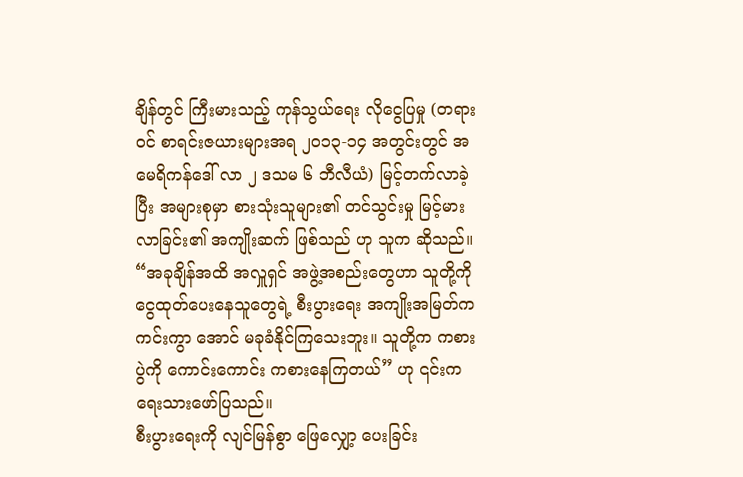ချိန်တွင် ကြီးမားသည့် ကုန်သွယ်ရေး လိုငွေပြမှု (တရားဝင် စာရင်းဇယားများအရ ၂၀၁၃-၁၄ အတွင်းတွင် အမေရိကန်ဒေါ် လာ ၂ ဒသမ ၆ ဘီလီယံ) မြင့်တက်လာခဲ့ပြီး အများစုမှာ စားသုံးသူများ၏ တင်သွင်းမှု မြင့်မားလာခြင်း၏ အကျိုးဆက် ဖြစ်သည် ဟု သူက ဆိုသည်။
“အခုချိန်အထိ အလှူရှင် အဖွဲ့အစည်းတွေဟာ သူတို့ကို ငွေထုတ်ပေးနေသူတွေရဲ့ စီးပွားရေး အကျိုးအမြတ်က ကင်းကွာ အောင် မခုခံနိုင်ကြသေးဘူး။ သူတို့က ကစားပွဲကို ကောင်းကောင်း ကစားနေကြတယ်” ဟု ၎င်းက ရေးသားဖော်ပြသည်။
စီးပွားရေးကို လျင်မြန်စွာ ဖြေလျှော့ ပေးခြင်း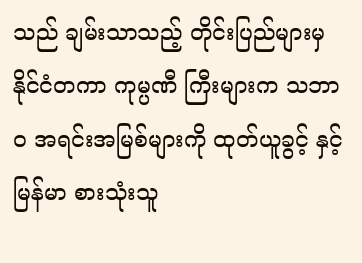သည် ချမ်းသာသည့် တိုင်းပြည်များမှ နိုင်ငံတကာ ကုမ္ပဏီ ကြီးများက သဘာဝ အရင်းအမြစ်များကို ထုတ်ယူခွင့် နှင့် မြန်မာ စားသုံးသူ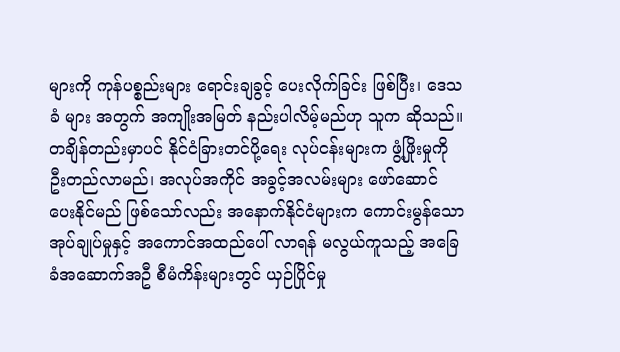များကို ကုန်ပစ္စည်းများ ရောင်းချခွင့် ပေးလိုက်ခြင်း ဖြစ်ပြီး၊ ဒေသခံ များ အတွက် အကျိုးအမြတ် နည်းပါလိမ့်မည်ဟု သူက ဆိုသည်။
တချိန်တည်းမှာပင် နိုင်ငံခြားတင်ပို့ရေး လုပ်ငန်းများက ဖွံ့ဖြိုးမှုကို ဦးတည်လာမည်၊ အလုပ်အကိုင် အခွင့်အလမ်းများ ဖော်ဆောင် ပေးနိုင်မည် ဖြစ်သော်လည်း အနောက်နိုင်ငံများက ကောင်းမွန်သော အုပ်ချုပ်မှုနှင့် အကောင်အထည်ပေါ် လာရန် မလွယ်ကူသည့် အခြေခံအဆောက်အဦ စီမံကိန်းများတွင် ယှဉ်ပြိုင်မှု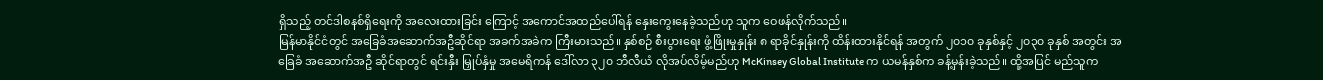ရှိသည့် တင်ဒါစနစ်ရှိရေးကို အလေးထားခြင်း ကြောင့် အကောင်အထည်ပေါ်ရန် နှေးကွေးနေခဲ့သည်ဟု သူက ဝေဖန်လိုက်သည်။
မြန်မာနိုင်ငံတွင် အခြေခံအဆောက်အဦဆိုင်ရာ အခက်အခဲက ကြီးမားသည်။ နှစ်စဉ် စီးပွားရေး ဖွံ့ဖြိုးမှုနှုန်း ၈ ရာခိုင်နှုန်းကို ထိန်းထားနိုင်ရန် အတွက် ၂၀၁၀ ခုနှစ်နှင့် ၂၀၃၀ ခုနှစ် အတွင်း အခြေခံ အဆောက်အဦ ဆိုင်ရာတွင် ရင်းနှီး မြှုပ်နှံမှု အမေရိကန် ဒေါ်လာ ၃၂၀ ဘီလီယံ လိုအပ်လိမ့်မည်ဟု McKinsey Global Institute က ယမန်နှစ်က ခန့်မှန်းခဲ့သည်။ ထို့အပြင် မည်သူက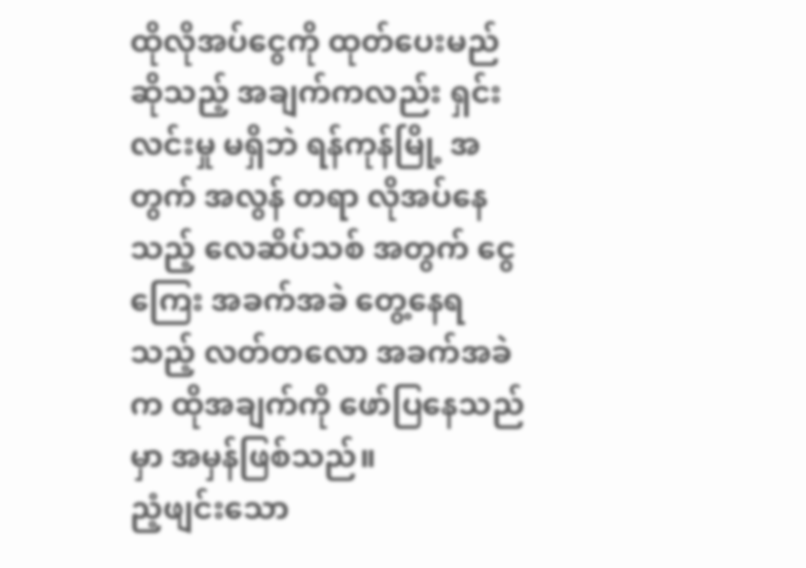ထိုလိုအပ်ငွေကို ထုတ်ပေးမည် ဆိုသည့် အချက်ကလည်း ရှင်းလင်းမှု မရှိဘဲ ရန်ကုန်မြို့ အတွက် အလွန် တရာ လိုအပ်နေသည့် လေဆိပ်သစ် အတွက် ငွေကြေး အခက်အခဲ တွေ့နေရသည့် လတ်တလော အခက်အခဲက ထိုအချက်ကို ဖော်ပြနေသည်မှာ အမှန်ဖြစ်သည်။
ညံ့ဖျင်းသော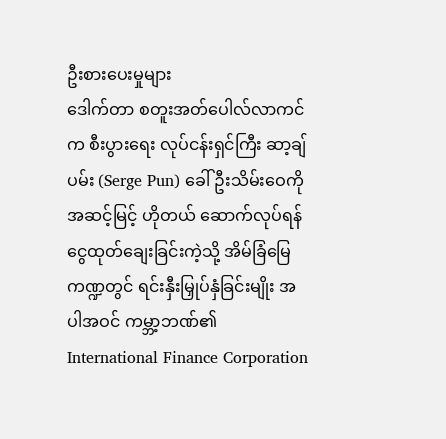ဦးစားပေးမှုများ
ဒေါက်တာ စတူးအတ်ပေါလ်လာကင်က စီးပွားရေး လုပ်ငန်းရှင်ကြီး ဆာ့ချ်ပမ်း (Serge Pun) ခေါ် ဦးသိမ်းဝေကို အဆင့်မြင့် ဟိုတယ် ဆောက်လုပ်ရန် ငွေထုတ်ချေးခြင်းကဲ့သို့ အိမ်ခြံမြေကဏ္ဍတွင် ရင်းနှီးမြှုပ်နှံခြင်းမျိုး အပါအဝင် ကမ္ဘာ့ဘဏ်၏ International Finance Corporation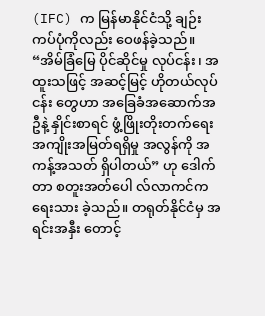(IFC) က မြန်မာနိုင်ငံသို့ ချဉ်းကပ်ပုံကိုလည်း ဝေဖန်ခဲ့သည်။
“အိမ်ခြံမြေ ပိုင်ဆိုင်မှု လုပ်ငန်း၊ အထူးသဖြင့် အဆင့်မြင့် ဟိုတယ်လုပ်ငန်း တွေဟာ အခြေခံအဆောက်အဦနဲ့ နှိုင်းစာရင် ဖွံ့ဖြိုးတိုးတက်ရေး အကျိုးအမြတ်ရရှိမှု အလွန်ကို အကန့်အသတ် ရှိပါတယ်” ဟု ဒေါက်တာ စတူးအတ်ပေါ လ်လာကင်က ရေးသား ခဲ့သည်။ တရုတ်နိုင်ငံမှ အရင်းအနှီး တောင့်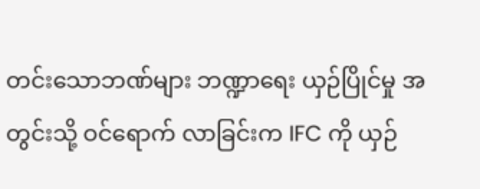တင်းသောဘဏ်များ ဘဏ္ဍာရေး ယှဉ်ပြိုင်မှု အတွင်းသို့ ဝင်ရောက် လာခြင်းက IFC ကို ယှဉ်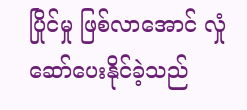ပြိုင်မှု ဖြစ်လာအောင် လှုံဆော်ပေးနိုင်ခဲ့သည်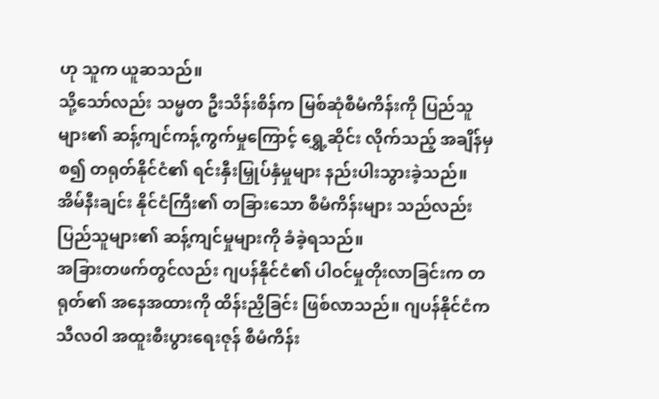ဟု သူက ယူဆသည်။
သို့သော်လည်း သမ္မတ ဦးသိန်းစိန်က မြစ်ဆုံစီမံကိန်းကို ပြည်သူများ၏ ဆန့်ကျင်ကန့်ကွက်မှုကြောင့် ရွှေ့ဆိုင်း လိုက်သည့် အချိန်မှစ၍ တရုတ်နိုင်ငံ၏ ရင်းနှီးမြှုပ်နှံမှုများ နည်းပါးသွားခဲ့သည်။ အိမ်နီးချင်း နိုင်ငံကြီး၏ တခြားသော စီမံကိန်းများ သည်လည်း ပြည်သူများ၏ ဆန့်ကျင်မှုများကို ခံခဲ့ရသည်။
အခြားတဖက်တွင်လည်း ဂျပန်နိုင်ငံ၏ ပါဝင်မှုတိုးလာခြင်းက တရုတ်၏ အနေအထားကို ထိန်းညှိခြင်း ဖြစ်လာသည်။ ဂျပန်နိုင်ငံက သီလဝါ အထူးစီးပွားရေးဇုန် စီမံကိန်း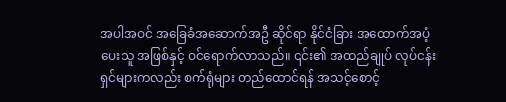အပါအဝင် အခြေခံအဆောက်အဦ ဆိုင်ရာ နိုင်ငံခြား အထောက်အပံ့ ပေးသူ အဖြစ်နှင့် ဝင်ရောက်လာသည်။ ၎င်း၏ အထည်ချုပ် လုပ်ငန်းရှင်များကလည်း စက်ရုံများ တည်ထောင်ရန် အသင့်စောင့်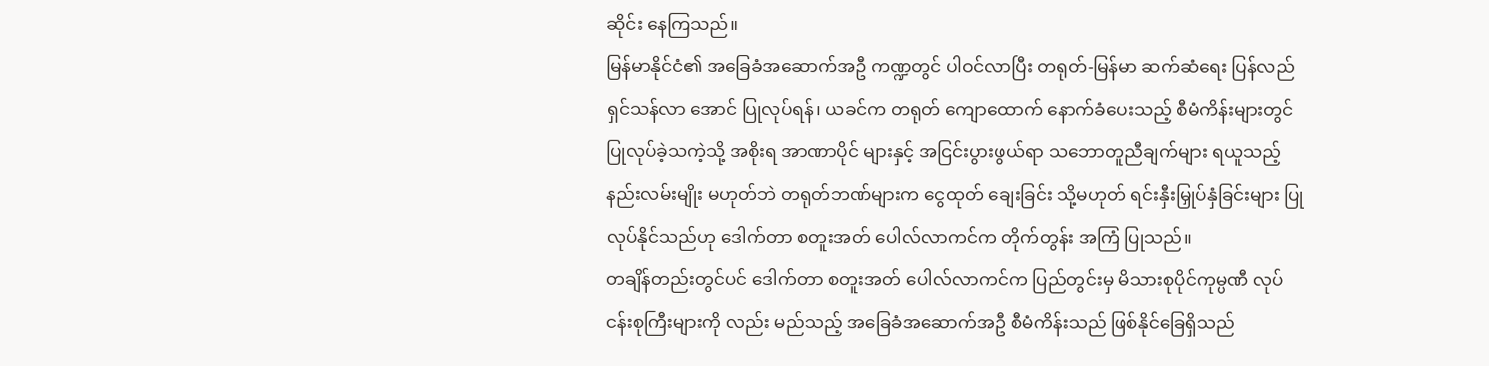ဆိုင်း နေကြသည်။
မြန်မာနိုင်ငံ၏ အခြေခံအဆောက်အဦ ကဏ္ဍတွင် ပါဝင်လာပြီး တရုတ်-မြန်မာ ဆက်ဆံရေး ပြန်လည် ရှင်သန်လာ အောင် ပြုလုပ်ရန်၊ ယခင်က တရုတ် ကျောထောက် နောက်ခံပေးသည့် စီမံကိန်းများတွင် ပြုလုပ်ခဲ့သကဲ့သို့ အစိုးရ အာဏာပိုင် များနှင့် အငြင်းပွားဖွယ်ရာ သဘောတူညီချက်များ ရယူသည့် နည်းလမ်းမျိုး မဟုတ်ဘဲ တရုတ်ဘဏ်များက ငွေထုတ် ချေးခြင်း သို့မဟုတ် ရင်းနှီးမြှုပ်နှံခြင်းများ ပြုလုပ်နိုင်သည်ဟု ဒေါက်တာ စတူးအတ် ပေါလ်လာကင်က တိုက်တွန်း အကြံ ပြုသည်။
တချိန်တည်းတွင်ပင် ဒေါက်တာ စတူးအတ် ပေါလ်လာကင်က ပြည်တွင်းမှ မိသားစုပိုင်ကုမ္ပဏီ လုပ်ငန်းစုကြီးများကို လည်း မည်သည့် အခြေခံအဆောက်အဦ စီမံကိန်းသည် ဖြစ်နိုင်ခြေရှိသည်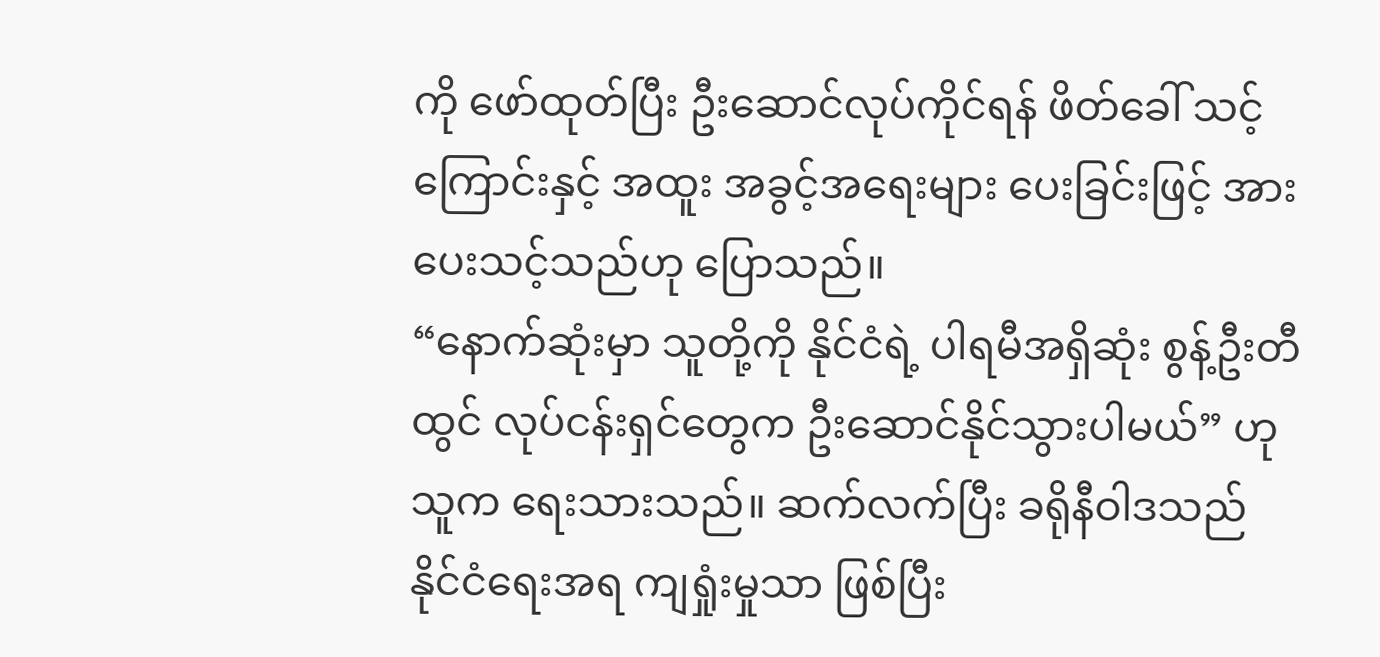ကို ဖော်ထုတ်ပြီး ဦးဆောင်လုပ်ကိုင်ရန် ဖိတ်ခေါ် သင့်ကြောင်းနှင့် အထူး အခွင့်အရေးများ ပေးခြင်းဖြင့် အားပေးသင့်သည်ဟု ပြောသည်။
“နောက်ဆုံးမှာ သူတို့ကို နိုင်ငံရဲ့ ပါရမီအရှိဆုံး စွန့်ဦးတီထွင် လုပ်ငန်းရှင်တွေက ဦးဆောင်နိုင်သွားပါမယ်” ဟု သူက ရေးသားသည်။ ဆက်လက်ပြီး ခရိုနီဝါဒသည် နိုင်ငံရေးအရ ကျရှုံးမှုသာ ဖြစ်ပြီး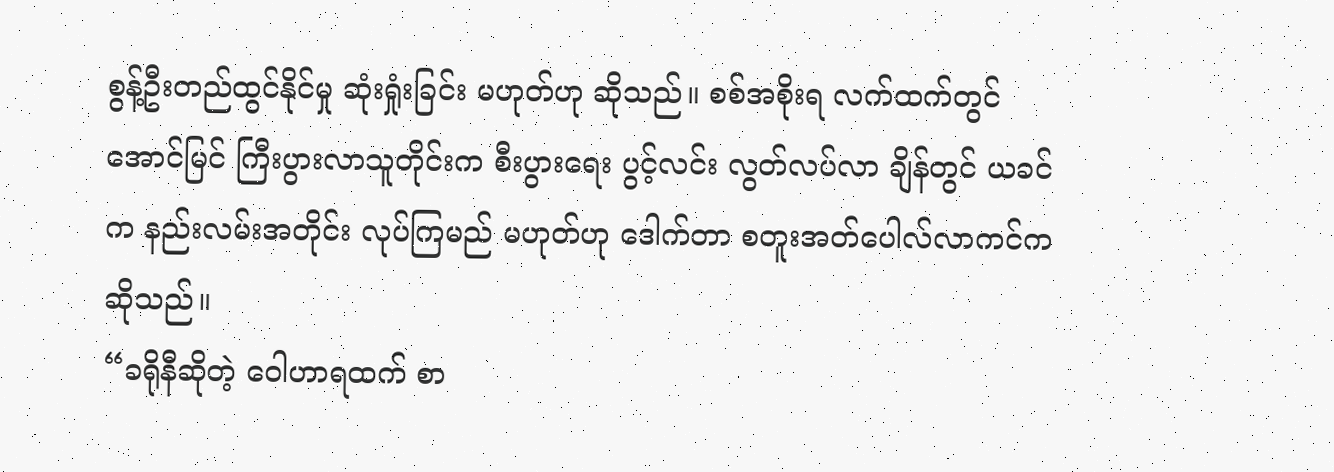စွန့်ဦးတည်ထွင်နိုင်မှု ဆုံးရှုံးခြင်း မဟုတ်ဟု ဆိုသည်။ စစ်အစိုးရ လက်ထက်တွင် အောင်မြင် ကြီးပွားလာသူတိုင်းက စီးပွားရေး ပွင့်လင်း လွတ်လပ်လာ ချိန်တွင် ယခင် က နည်းလမ်းအတိုင်း လုပ်ကြမည် မဟုတ်ဟု ဒေါက်တာ စတူးအတ်ပေါလ်လာကင်က ဆိုသည်။
“ခရိုနီဆိုတဲ့ ဝေါဟာရထက် စာ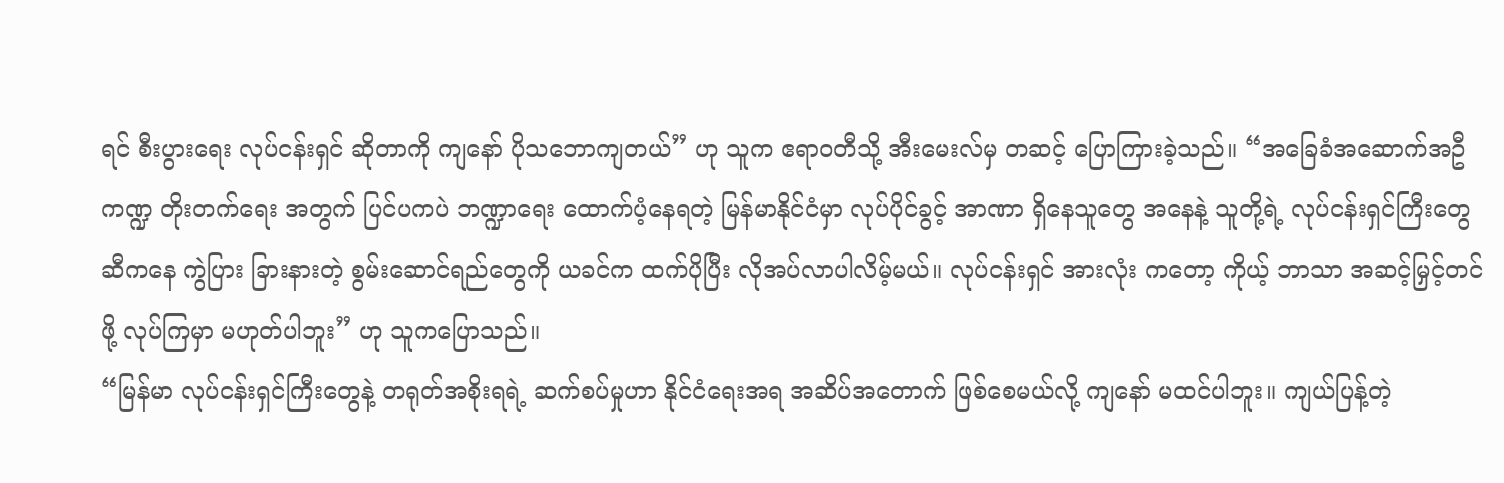ရင် စီးပွားရေး လုပ်ငန်းရှင် ဆိုတာကို ကျနော် ပိုသဘောကျတယ်” ဟု သူက ဧရာဝတီသို့ အီးမေးလ်မှ တဆင့် ပြောကြားခဲ့သည်။ “အခြေခံအဆောက်အဦ ကဏ္ဍ တိုးတက်ရေး အတွက် ပြင်ပကပဲ ဘဏ္ဍာရေး ထောက်ပံ့နေရတဲ့ မြန်မာနိုင်ငံမှာ လုပ်ပိုင်ခွင့် အာဏာ ရှိနေသူတွေ အနေနဲ့ သူတို့ရဲ့ လုပ်ငန်းရှင်ကြီးတွေ ဆီကနေ ကွဲပြား ခြားနားတဲ့ စွမ်းဆောင်ရည်တွေကို ယခင်က ထက်ပိုပြီး လိုအပ်လာပါလိမ့်မယ်။ လုပ်ငန်းရှင် အားလုံး ကတော့ ကိုယ့် ဘာသာ အဆင့်မြှင့်တင်ဖို့ လုပ်ကြမှာ မဟုတ်ပါဘူး” ဟု သူကပြောသည်။
“မြန်မာ လုပ်ငန်းရှင်ကြီးတွေနဲ့ တရုတ်အစိုးရရဲ့ ဆက်စပ်မှုဟာ နိုင်ငံရေးအရ အဆိပ်အတောက် ဖြစ်စေမယ်လို့ ကျနော် မထင်ပါဘူး။ ကျယ်ပြန့်တဲ့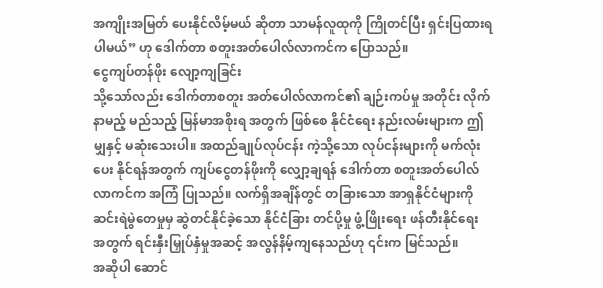အကျိုးအမြတ် ပေးနိုင်လိမ့်မယ် ဆိုတာ သာမန်လူထုကို ကြိုတင်ပြီး ရှင်းပြထားရ ပါမယ်” ဟု ဒေါက်တာ စတူးအတ်ပေါလ်လာကင်က ပြောသည်။
ငွေကျပ်တန်ဖိုး လျော့ကျခြင်း
သို့သော်လည်း ဒေါက်တာစတူး အတ်ပေါလ်လာကင်၏ ချဉ်းကပ်မှု အတိုင်း လိုက်နာမည့် မည်သည့် မြန်မာအစိုးရ အတွက် ဖြစ်စေ နိုင်ငံရေး နည်းလမ်းများက ဤမျှနှင့် မဆုံးသေးပါ။ အထည်ချုပ်လုပ်ငန်း ကဲ့သို့သော လုပ်ငန်းများကို မက်လုံးပေး နိုင်ရန်အတွက် ကျပ်ငွေတန်ဖိုးကို လျှော့ချရန် ဒေါက်တာ စတူးအတ်ပေါလ်လာကင်က အကြံ ပြုသည်။ လက်ရှိအချိန်တွင် တခြားသော အာရှနိုင်ငံများကို ဆင်းရဲမွဲတေမှုမှ ဆွဲတင်နိုင်ခဲ့သော နိုင်ငံခြား တင်ပို့မှု ဖွံ့ဖြိုးရေး ဖန်တီးနိုင်ရေး အတွက် ရင်းနှီးမြှုပ်နှံမှုအဆင့် အလွန်နိမ့်ကျနေသည်ဟု ၎င်းက မြင်သည်။
အဆိုပါ ဆောင်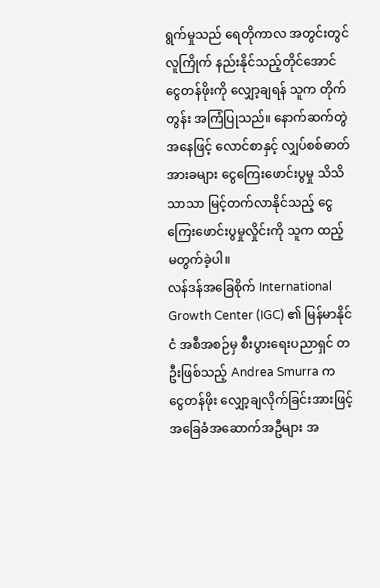ရွက်မှုသည် ရေတိုကာလ အတွင်းတွင် လူကြိုက် နည်းနိုင်သည့်တိုင်အောင် ငွေတန်ဖိုးကို လျှော့ချရန် သူက တိုက်တွန်း အကြံပြုသည်။ နောက်ဆက်တွဲအနေဖြင့် လောင်စာနှင့် လျှပ်စစ်ဓာတ်အားခများ ငွေကြေးဖောင်းပွမှု သိသိသာသာ မြင့်တက်လာနိုင်သည့် ငွေကြေးဖောင်းပွမှုလှိုင်းကို သူက ထည့် မတွက်ခဲ့ပါ။
လန်ဒန်အခြေစိုက် International Growth Center (IGC) ၏ မြန်မာနိုင်ငံ အစီအစဉ်မှ စီးပွားရေးပညာရှင် တဦးဖြစ်သည့် Andrea Smurra က ငွေတန်ဖိုး လျှော့ချလိုက်ခြင်းအားဖြင့် အခြေခံအဆောက်အဦများ အ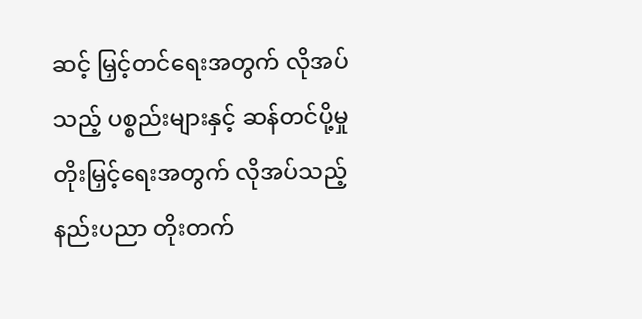ဆင့် မြှင့်တင်ရေးအတွက် လိုအပ်သည့် ပစ္စည်းများနှင့် ဆန်တင်ပို့မှု တိုးမြှင့်ရေးအတွက် လိုအပ်သည့် နည်းပညာ တိုးတက်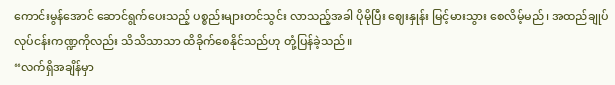ကောင်းမွန်အောင် ဆောင်ရွက်ပေးသည့် ပစ္စည်းများတင်သွင်း လာသည့်အခါ ပိုမိုပြီး ဈေးနှုန်း မြင့်မားသွား စေလိမ့်မည်၊ အထည်ချုပ် လုပ်ငန်းကဏ္ဍကိုလည်း သိသိသာသာ ထိခိုက်စေနိုင်သည်ဟု တုံ့ပြန်ခဲ့သည်။
“လက်ရှိအချိန်မှာ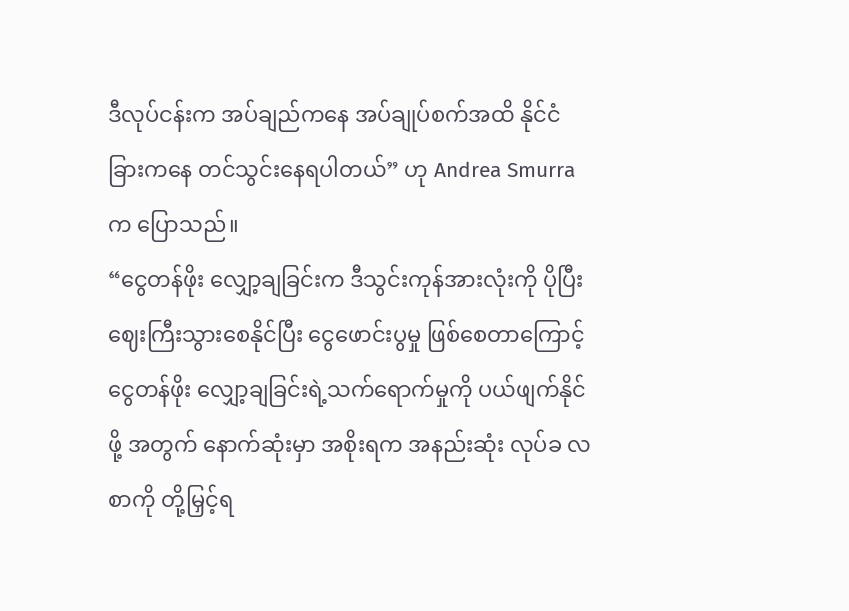ဒီလုပ်ငန်းက အပ်ချည်ကနေ အပ်ချုပ်စက်အထိ နိုင်ငံခြားကနေ တင်သွင်းနေရပါတယ်” ဟု Andrea Smurra က ပြောသည်။
“ငွေတန်ဖိုး လျှော့ချခြင်းက ဒီသွင်းကုန်အားလုံးကို ပိုပြီး ဈေးကြီးသွားစေနိုင်ပြီး ငွေဖောင်းပွမှု ဖြစ်စေတာကြောင့် ငွေတန်ဖိုး လျှော့ချခြင်းရဲ့သက်ရောက်မှုကို ပယ်ဖျက်နိုင်ဖို့ အတွက် နောက်ဆုံးမှာ အစိုးရက အနည်းဆုံး လုပ်ခ လစာကို တို့မြှင့်ရ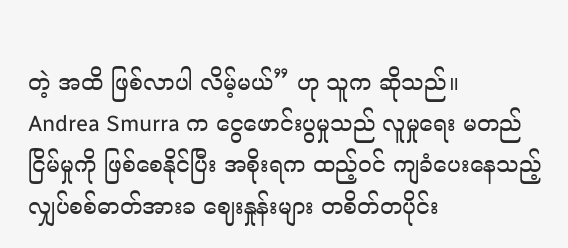တဲ့ အထိ ဖြစ်လာပါ လိမ့်မယ်” ဟု သူက ဆိုသည်။
Andrea Smurra က ငွေဖောင်းပွမှုသည် လူမှုရေး မတည်ငြိမ်မှုကို ဖြစ်စေနိုင်ပြီး အစိုးရက ထည့်ဝင် ကျခံပေးနေသည့် လျှပ်စစ်ဓာတ်အားခ ဈေးနှုန်းများ တစိတ်တပိုင်း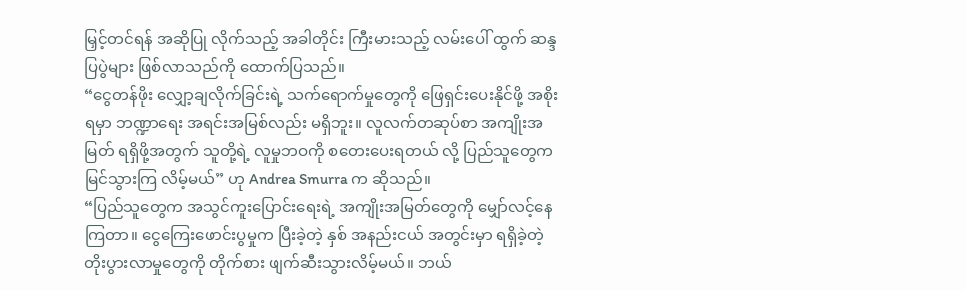မြှင့်တင်ရန် အဆိုပြု လိုက်သည့် အခါတိုင်း ကြီးမားသည့် လမ်းပေါ် ထွက် ဆန္ဒပြပွဲများ ဖြစ်လာသည်ကို ထောက်ပြသည်။
“ငွေတန်ဖိုး လျှော့ချလိုက်ခြင်းရဲ့ သက်ရောက်မှုတွေကို ဖြေရှင်းပေးနိုင်ဖို့ အစိုးရမှာ ဘဏ္ဍာရေး အရင်းအမြစ်လည်း မရှိဘူး။ လူလက်တဆုပ်စာ အကျိုးအမြတ် ရရှိဖို့အတွက် သူတို့ရဲ့ လူမှုဘဝကို စတေးပေးရတယ် လို့ ပြည်သူတွေက မြင်သွားကြ လိမ့်မယ်” ဟု Andrea Smurra က ဆိုသည်။
“ပြည်သူတွေက အသွင်ကူးပြောင်းရေးရဲ့ အကျိုးအမြတ်တွေကို မျှော်လင့်နေကြတာ။ ငွေကြေးဖောင်းပွမှုက ပြီးခဲ့တဲ့ နှစ် အနည်းငယ် အတွင်းမှာ ရရှိခဲ့တဲ့ တိုးပွားလာမှုတွေကို တိုက်စား ဖျက်ဆီးသွားလိမ့်မယ်။ ဘယ်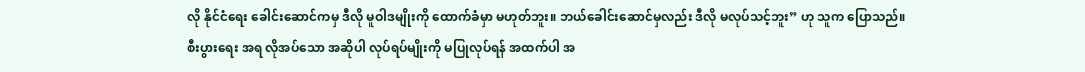လို နိုင်ငံရေး ခေါင်းဆောင်ကမှ ဒီလို မူဝါဒမျိုးကို ထောက်ခံမှာ မဟုတ်ဘူး။ ဘယ်ခေါင်းဆောင်မှလည်း ဒီလို မလုပ်သင့်ဘူး” ဟု သူက ပြောသည်။
စီးပွားရေး အရ လိုအပ်သော အဆိုပါ လုပ်ရပ်မျိုးကို မပြုလုပ်ရန် အထက်ပါ အ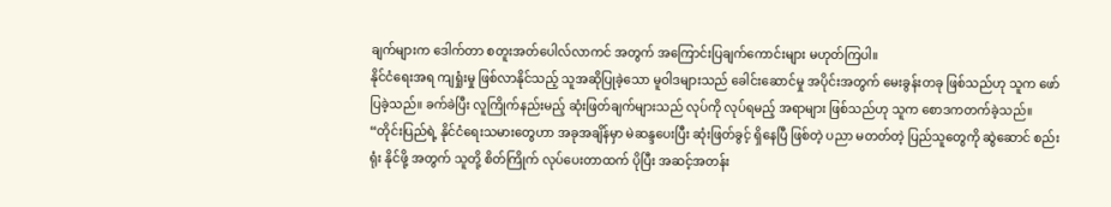ချက်များက ဒေါက်တာ စတူးအတ်ပေါလ်လာကင် အတွက် အကြောင်းပြချက်ကောင်းများ မဟုတ်ကြပါ။
နိုင်ငံရေးအရ ကျရှုံးမှု ဖြစ်လာနိုင်သည့် သူအဆိုပြုခဲ့သော မူဝါဒများသည် ခေါင်းဆောင်မှု အပိုင်းအတွက် မေးခွန်းတခု ဖြစ်သည်ဟု သူက ဖော်ပြခဲ့သည်။ ခက်ခဲပြီး လူကြိုက်နည်းမည့် ဆုံးဖြတ်ချက်များသည် လုပ်ကို လုပ်ရမည့် အရာများ ဖြစ်သည်ဟု သူက စောဒကတက်ခဲ့သည်။
“တိုင်းပြည်ရဲ့ နိုင်ငံရေးသမားတွေဟာ အခုအချိန်မှာ မဲဆန္ဒပေးပြီး ဆုံးဖြတ်ခွင့် ရှိနေပြီ ဖြစ်တဲ့ ပညာ မတတ်တဲ့ ပြည်သူတွေကို ဆွဲဆောင် စည်းရုံး နိုင်ဖို့ အတွက် သူတို့ စိတ်ကြိုက် လုပ်ပေးတာထက် ပိုပြီး အဆင့်အတန်း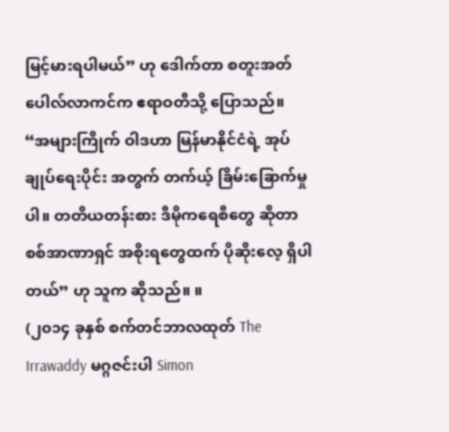မြင့်မားရပါမယ်” ဟု ဒေါက်တာ စတူးအတ် ပေါလ်လာကင်က ဧရာဝတီသို့ ပြောသည်။
“အများကြိုက် ဝါဒဟာ မြန်မာနိုင်ငံရဲ့ အုပ်ချုပ်ရေးပိုင်း အတွက် တက်ယ့် ခြိမ်းခြောက်မှုပါ။ တတိယတန်းစား ဒီမိုကရေစီတွေ ဆိုတာ စစ်အာဏာရှင် အစိုးရတွေထက် ပိုဆိုးလေ့ ရှိပါတယ်” ဟု သူက ဆိုသည်။ ။
(၂၀၁၄ ခုနှစ် စက်တင်ဘာလထုတ် The Irrawaddy မဂ္ဂဇင်းပါ Simon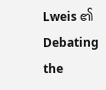Lweis ၏ Debating the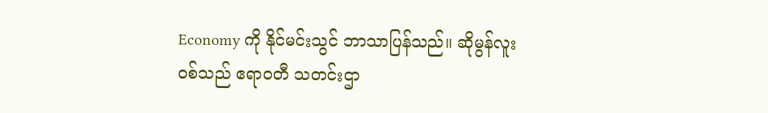Economy ကို နိုင်မင်းသွင် ဘာသာပြန်သည်။ ဆိုမွန်လူးဝစ်သည် ဧရာဝတီ သတင်းဌာ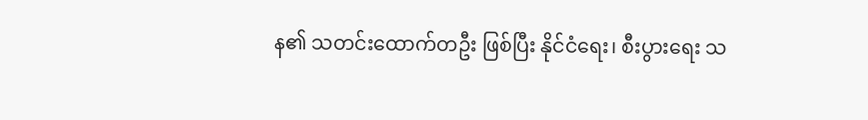န၏ သတင်းထောက်တဦး ဖြစ်ပြီး နိုင်ငံရေး၊ စီးပွားရေး သ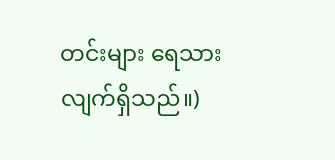တင်းများ ရေသားလျက်ရှိသည်။)